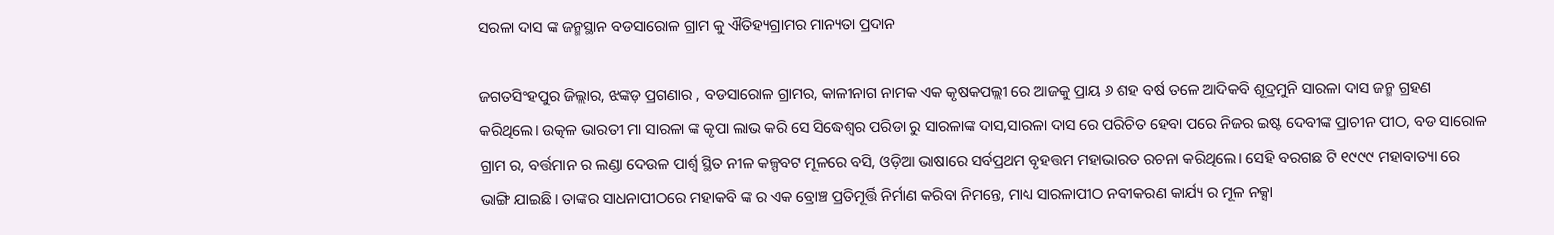ସରଳା ଦାସ ଙ୍କ ଜନ୍ମସ୍ଥାନ ବଡସାରୋଳ ଗ୍ରାମ କୁ ଐତିହ୍ୟଗ୍ରାମର ମାନ୍ୟତା ପ୍ରଦାନ

ଜଗତସିଂହପୁର ଜିଲ୍ଲାର, ଝଙ୍କଡ଼ ପ୍ରଗଣାର , ବଡସାରୋଳ ଗ୍ରାମର, କାଳୀନାଗ ନାମକ ଏକ କୃଷକପଲ୍ଲୀ ରେ ଆଜକୁ ପ୍ରାୟ ୬ ଶହ ବର୍ଷ ତଳେ ଆଦିକବି ଶୂଦ୍ରମୁନି ସାରଳା ଦାସ ଜନ୍ମ ଗ୍ରହଣ କରିଥିଲେ। ଉତ୍କଳ ଭାରତୀ ମା ସାରଳା ଙ୍କ କୃପା ଲାଭ କରି ସେ ସିଦ୍ଧେଶ୍ୱର ପରିଡା ରୁ ସାରଳାଙ୍କ ଦାସ,ସାରଳା ଦାସ ରେ ପରିଚିତ ହେବା ପରେ ନିଜର ଇଷ୍ଟ ଦେବୀଙ୍କ ପ୍ରାଚୀନ ପୀଠ, ବଡ ସାରୋଳ ଗ୍ରାମ ର, ବର୍ତ୍ତମାନ ର ଲଣ୍ଡା ଦେଉଳ ପାର୍ଶ୍ଵ ସ୍ଥିତ ନୀଳ କଳ୍ପବଟ ମୂଳରେ ବସି, ଓଡ଼ିଆ ଭାଷାରେ ସର୍ବପ୍ରଥମ ବୃହତ୍ତମ ମହାଭାରତ ରଚନା କରିଥିଲେ। ସେହି ବରଗଛ ଟି ୧୯୯୯ ମହାବାତ୍ୟା ରେ ଭାଙ୍ଗି ଯାଇଛି। ତାଙ୍କର ସାଧନାପୀଠରେ ମହାକବି ଙ୍କ ର ଏକ ବ୍ରୋଞ୍ଚ ପ୍ରତିମୂର୍ତ୍ତି ନିର୍ମାଣ କରିବା ନିମନ୍ତେ, ମାଧ୍ୟ ସାରଳାପୀଠ ନବୀକରଣ କାର୍ଯ୍ୟ ର ମୂଳ ନକ୍ସା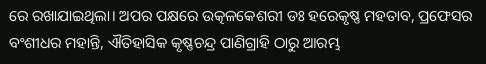ରେ ରଖାଯାଇଥିଲା। ଅପର ପକ୍ଷରେ ଉତ୍କଳକେଶରୀ ଡଃ ହରେକୃଷ୍ଣ ମହତାବ, ପ୍ରଫେସର ବଂଶୀଧର ମହାନ୍ତି, ଐତିହାସିକ କୃଷ୍ଣଚନ୍ଦ୍ର ପାଣିଗ୍ରାହି ଠାରୁ ଆରମ୍ଭ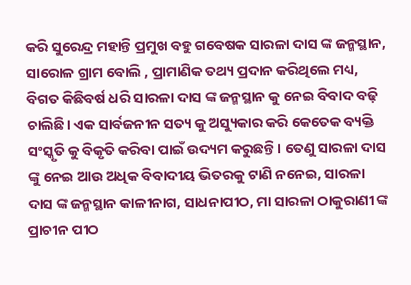କରି ସୁରେନ୍ଦ୍ର ମହାନ୍ତି ପ୍ରମୁଖ ବହୁ ଗବେଷକ ସାରଳା ଦାସ ଙ୍କ ଜନ୍ମସ୍ଥାନ, ସାରୋଳ ଗ୍ରାମ ବୋଲି , ପ୍ରାମାଣିକ ତଥ୍ୟ ପ୍ରଦାନ କରିଥିଲେ ମଧ୍ୟ, ବିଗତ କିଛିବର୍ଷ ଧରି ସାରଳା ଦାସ ଙ୍କ ଜନ୍ମସ୍ଥାନ କୁ ନେଇ ବିବାଦ ବଢ଼ି ଚାଲିଛି। ଏକ ସାର୍ବଜନୀନ ସତ୍ୟ କୁ ଅସ୍ୟୁକାର କରି କେତେକ ବ୍ୟକ୍ତି ସଂସ୍କୃତି କୁ ବିକୃତି କରିବା ପାଇଁ ଉଦ୍ୟମ କରୁଛନ୍ତି। ତେଣୁ ସାରଳା ଦାସ ଙ୍କୁ ନେଇ ଆଉ ଅଧିକ ବିବାଦୀୟ ଭିତରକୁ ଟାଣି ନନେଇ, ସାରଳା ଦାସ ଙ୍କ ଜନ୍ମସ୍ଥାନ କାଳୀନାଗ, ସାଧନାପୀଠ, ମା ସାରଳା ଠାକୁରାଣୀ ଙ୍କ ପ୍ରାଚୀନ ପୀଠ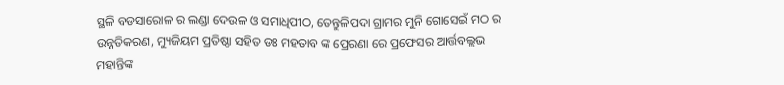ସ୍ଥଳି ବଡସାରୋଳ ର ଲଣ୍ଡା ଦେଉଳ ଓ ସମାଧିପୀଠ, ତେନ୍ତୁଳିପଦା ଗ୍ରାମର ମୁନି ଗୋସେଇଁ ମଠ ର ଉନ୍ନତିକରଣ, ମ୍ୟୁଜିୟମ ପ୍ରତିଷ୍ଠା ସହିତ ଡଃ ମହତାବ ଙ୍କ ପ୍ରେରଣା ରେ ପ୍ରଫେସର ଆର୍ତ୍ତବଲ୍ଲଭ ମହାନ୍ତିଙ୍କ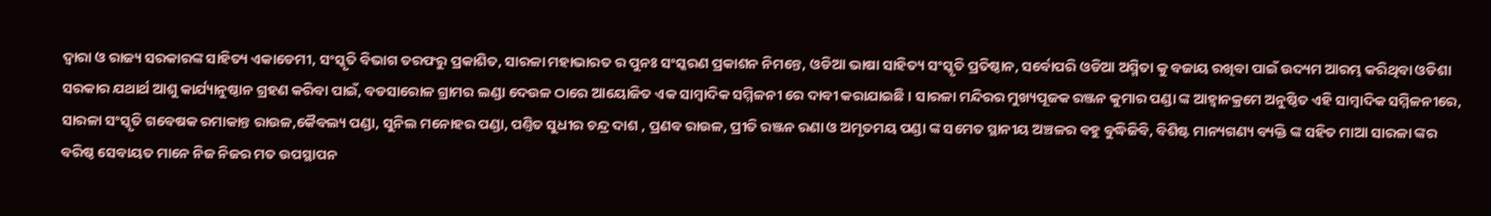ଦ୍ୱାରା ଓ ରାଜ୍ୟ ସରକାରଙ୍କ ସାହିତ୍ୟ ଏକାଡେମୀ, ସଂସ୍କୃତି ବିଭାଗ ତରଫରୁ ପ୍ରକାଶିତ, ସାରଳା ମହାଭାରତ ର ପୁନଃ ସଂସ୍କରଣ ପ୍ରକାଶନ ନିମନ୍ତେ, ଓଡିଆ ଭାଷା ସାହିତ୍ୟ ସଂସ୍କୃତି ପ୍ରତିଷ୍ଠାନ, ସର୍ବୋପରି ଓଡିଆ ଅସ୍ମିତା କୁ ବଜାୟ ରଖିବା ପାଇଁ ଉଦ୍ୟମ ଆରମ୍ଭ କରିଥିବା ଓଡିଶା ସରକାର ଯଥାର୍ଥ ଆଶୁ କାର୍ଯ୍ୟାନୁଷ୍ଠାନ ଗ୍ରହଣ କରିବା ପାଇଁ, ବଡସାରୋଳ ଗ୍ରାମର ଲଣ୍ଡା ଦେଉଳ ଠାରେ ଆୟୋଜିତ ଏକ ସାମ୍ବାଦିକ ସମ୍ମିଳନୀ ରେ ଦାବୀ କରାଯାଇଛି । ସାରଳା ମନ୍ଦିରର ମୁଖ୍ୟପୂଜକ ରଞ୍ଜନ କୁମାର ପଣ୍ଡା ଙ୍କ ଆହ୍ଵାନକ୍ରମେ ଅନୁଷ୍ଠିତ ଏହି ସାମ୍ୱାଦିକ ସମ୍ମିଳନୀରେ, ସାରଳା ସଂସ୍କୃତି ଗବେଷକ ରମାକାନ୍ତ ରାଉଳ,କୈବଲ୍ୟ ପଣ୍ଡା, ସୁନିଲ ମନୋହର ପଣ୍ଡା, ପଣ୍ତିତ ସୁଧୀର ଚନ୍ଦ୍ର ଦାଶ , ପ୍ରଣବ ରାଉଳ, ପ୍ରୀତି ରଞ୍ଜନ ରଣା ଓ ଅମୃତମୟ ପଣ୍ଡା ଙ୍କ ସମେତ ସ୍ଥାନୀୟ ଅଞ୍ଚଳର ବହୁ ବୁଦ୍ଧିଜିବି, ବିଶିଷ୍ଟ ମାନ୍ୟଗଣ୍ୟ ବ୍ୟକ୍ତି ଙ୍କ ସହିତ ମାଆ ସାରଳା ଙ୍କର ବରିଷ୍ଠ ସେବାୟତ ମାନେ ନିଜ ନିଜର ମତ ଉପସ୍ଥାପନ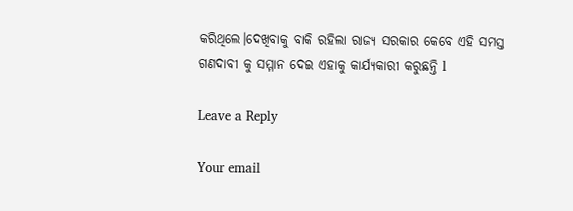କରିଥିଲେ।ଦେଖିବାକୁ ବାକି ରହିଲା ରାଜ୍ୟ ସରକାର କେବେ ଏହି ସମସ୍ତ ଗଣଦାବୀ କୁ ସମ୍ମାନ ଦେଇ ଏହାକୁ କାର୍ଯ୍ୟକାରୀ କରୁଛନ୍ତି l

Leave a Reply

Your email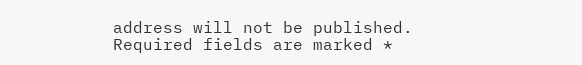address will not be published. Required fields are marked *